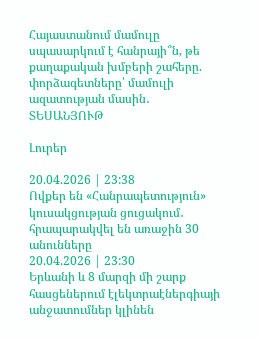Հայաստանում մամուլը սպասարկում է հանրայի՞ն, թե քաղաքական խմբերի շահերը.  փորձագետները՝ մամուլի ազատության մասին․ ՏԵՍԱՆՅՈՒԹ

Լուրեր

20.04.2026 | 23:38
Ովքեր են «Հանրապետություն» կուսակցության ցուցակում․ հրապարակվել են առաջին 30 անունները
20.04.2026 | 23:30
Երևանի և 8 մարզի մի շարք հասցեներում էլեկտրաէներգիայի անջատումներ կլինեն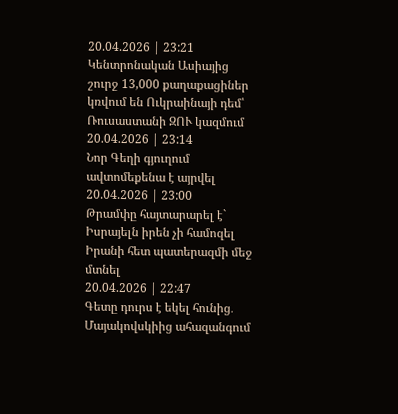20.04.2026 | 23:21
Կենտրոնական Ասիայից շուրջ 13,000 քաղաքացիներ կռվում են Ուկրաինայի դեմ՝ Ռուսաստանի ԶՈՒ կազմում
20.04.2026 | 23:14
Նոր Գեղի գյուղում ավտոմեքենա է այրվել
20.04.2026 | 23:00
Թրամփը հայտարարել է` Իսրայելն իրեն չի համոզել Իրանի հետ պատերազմի մեջ մտնել
20.04.2026 | 22:47
Գետը դուրս է եկել հունից․ Մայակովսկիից ահազանգում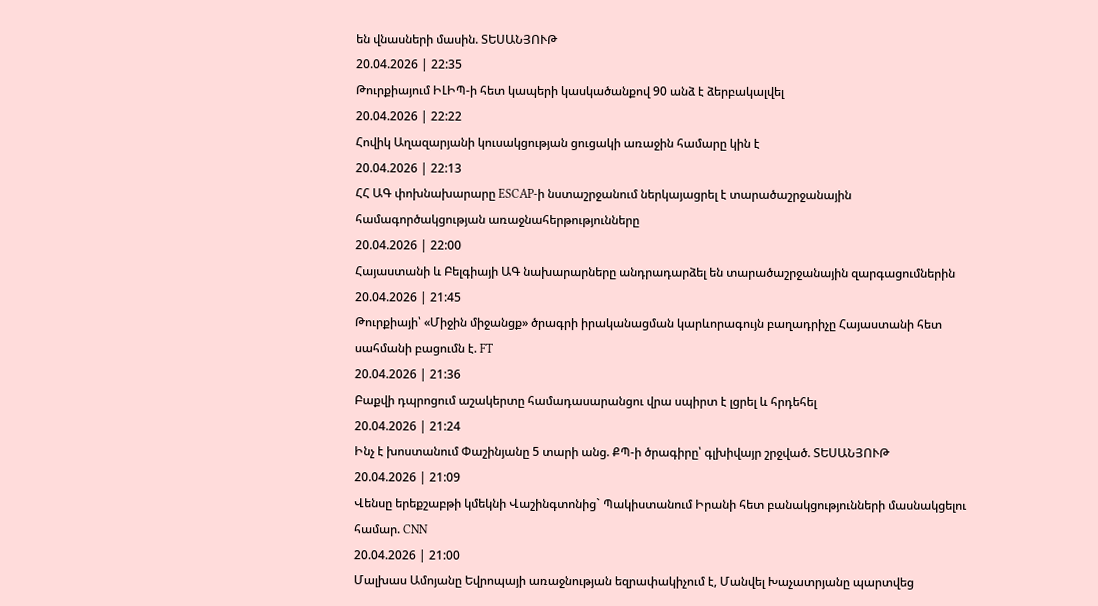են վնասների մասին. ՏԵՍԱՆՅՈՒԹ
20.04.2026 | 22:35
Թուրքիայում ԻԼԻՊ-ի հետ կապերի կասկածանքով 90 անձ է ձերբակալվել
20.04.2026 | 22:22
Հովիկ Աղազարյանի կուսակցության ցուցակի առաջին համարը կին է
20.04.2026 | 22:13
ՀՀ ԱԳ փոխնախարարը ESCAP-ի նստաշրջանում ներկայացրել է տարածաշրջանային համագործակցության առաջնահերթությունները
20.04.2026 | 22:00
Հայաստանի և Բելգիայի ԱԳ նախարարները անդրադարձել են տարածաշրջանային զարգացումներին
20.04.2026 | 21:45
Թուրքիայի՝ «Միջին միջանցք» ծրագրի իրականացման կարևորագույն բաղադրիչը Հայաստանի հետ սահմանի բացումն է. FT
20.04.2026 | 21:36
Բաքվի դպրոցում աշակերտը համադասարանցու վրա սպիրտ է լցրել և հրդեհել
20.04.2026 | 21:24
Ինչ է խոստանում Փաշինյանը 5 տարի անց. ՔՊ-ի ծրագիրը՝ գլխիվայր շրջված. ՏԵՍԱՆՅՈՒԹ
20.04.2026 | 21:09
Վենսը երեքշաբթի կմեկնի Վաշինգտոնից` Պակիստանում Իրանի հետ բանակցությունների մասնակցելու համար. CNN
20.04.2026 | 21:00
Մալխաս Ամոյանը Եվրոպայի առաջնության եզրափակիչում է, Մանվել Խաչատրյանը պարտվեց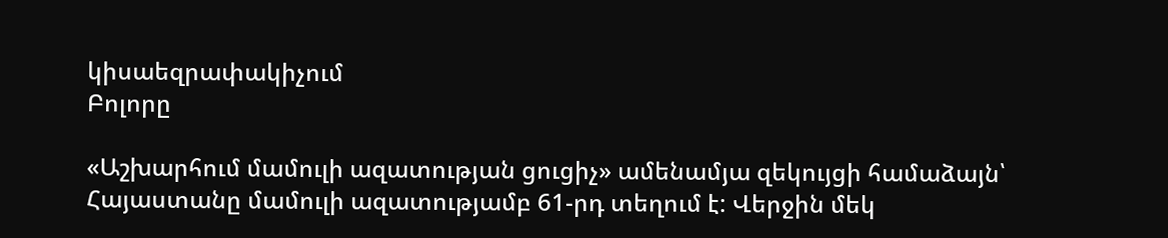կիսաեզրափակիչում
Բոլորը

«Աշխարհում մամուլի ազատության ցուցիչ» ամենամյա զեկույցի համաձայն՝ Հայաստանը մամուլի ազատությամբ 61-րդ տեղում է: Վերջին մեկ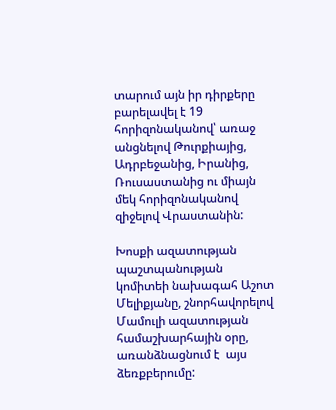տարում այն իր դիրքերը բարելավել է 19 հորիզոնականով՝ առաջ անցնելով Թուրքիայից, Ադրբեջանից, Իրանից, Ռուսաստանից ու միայն մեկ հորիզոնականով զիջելով Վրաստանին:

Խոսքի ազատության պաշտպանության կոմիտեի նախագահ Աշոտ Մելիքյանը, շնորհավորելով Մամուլի ազատության համաշխարհային օրը,  առանձնացնում է  այս ձեռքբերումը: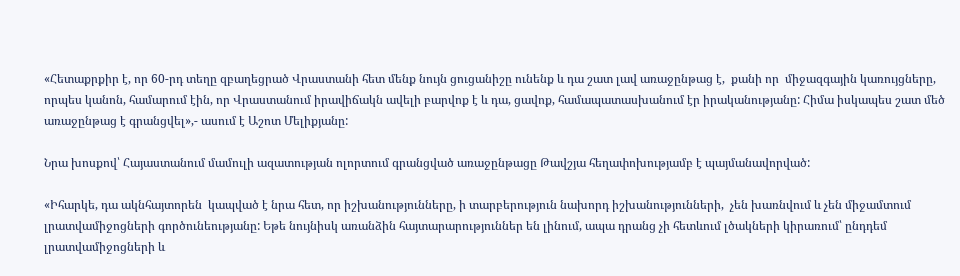«Հետաքրքիր է, որ 60-րդ տեղը զբաղեցրած Վրաստանի հետ մենք նույն ցուցանիշը ունենք և դա շատ լավ առաջընթաց է,  քանի որ  միջազգային կառույցները, որպես կանոն, համարում էին, որ Վրաստանում իրավիճակն ավելի բարվոք է և դա, ցավոք, համապատասխանում էր իրականությանը: Հիմա իսկապես շատ մեծ  առաջընթաց է գրանցվել»,- ասում է Աշոտ Մելիքյանը:

Նրա խոսքով՝ Հայաստանում մամուլի ազատության ոլորտում գրանցված առաջընթացը Թավշյա հեղափոխությամբ է պայմանավորված:

«Իհարկե, դա ակնհայտորեն  կապված է նրա հետ, որ իշխանությունները, ի տարբերություն նախորդ իշխանությունների,  չեն խառնվում և չեն միջամտում լրատվամիջոցների գործունեությանը: Եթե նույնիսկ առանձին հայտարարություններ են լինում, ապա դրանց չի հետևում լծակների կիրառում՝ ընդդեմ լրատվամիջոցների և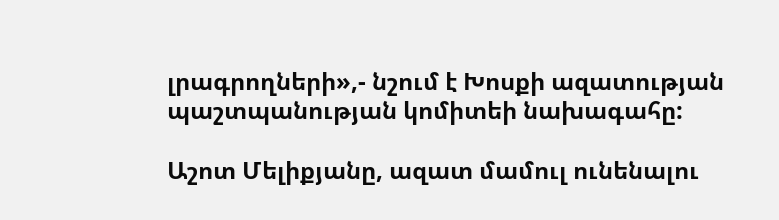լրագրողների»,- նշում է Խոսքի ազատության պաշտպանության կոմիտեի նախագահը:

Աշոտ Մելիքյանը, ազատ մամուլ ունենալու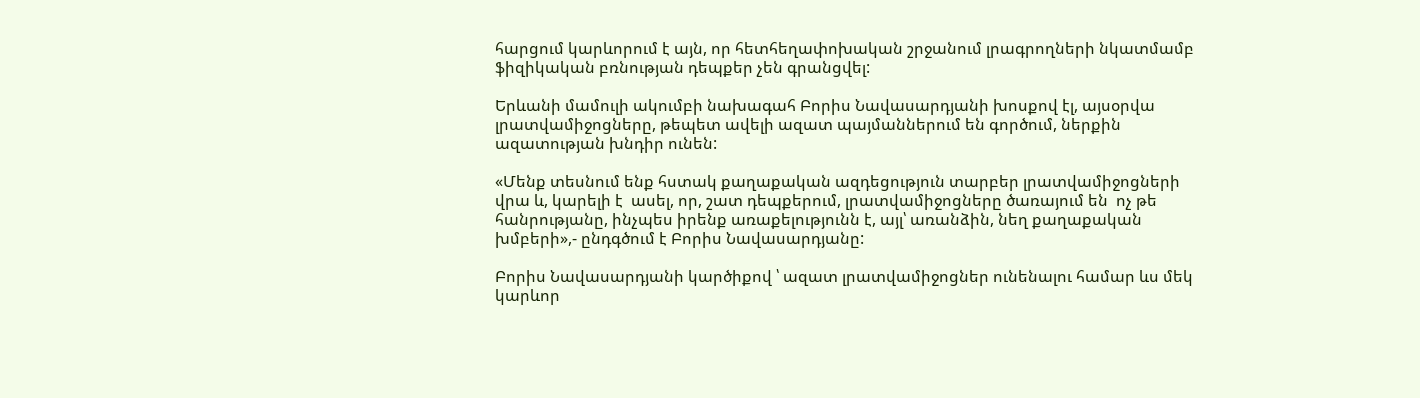հարցում կարևորում է այն, որ հետհեղափոխական շրջանում լրագրողների նկատմամբ ֆիզիկական բռնության դեպքեր չեն գրանցվել:

Երևանի մամուլի ակումբի նախագահ Բորիս Նավասարդյանի խոսքով էլ, այսօրվա լրատվամիջոցները, թեպետ ավելի ազատ պայմաններում են գործում, ներքին ազատության խնդիր ունեն:

«Մենք տեսնում ենք հստակ քաղաքական ազդեցություն տարբեր լրատվամիջոցների վրա և, կարելի է  ասել, որ, շատ դեպքերում, լրատվամիջոցները ծառայում են  ոչ թե հանրությանը, ինչպես իրենք առաքելությունն է, այլ՝ առանձին, նեղ քաղաքական խմբերի»,- ընդգծում է Բորիս Նավասարդյանը:

Բորիս Նավասարդյանի կարծիքով ՝ ազատ լրատվամիջոցներ ունենալու համար ևս մեկ կարևոր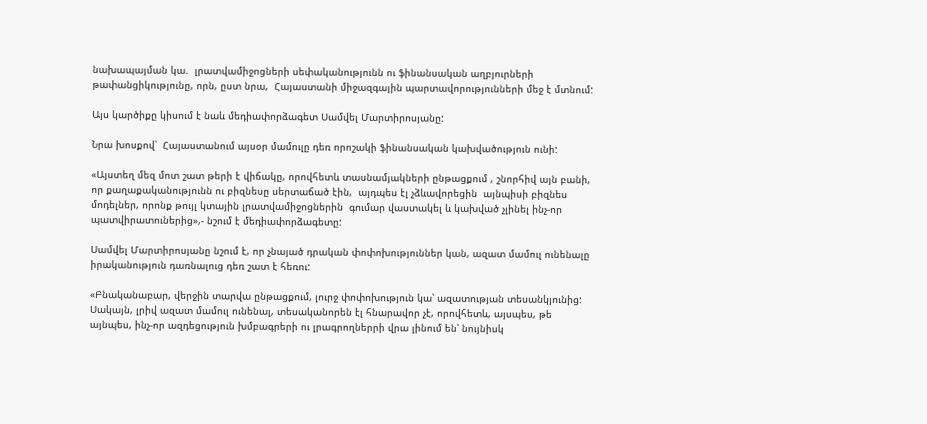նախապայման կա.  լրատվամիջոցների սեփականությունն ու ֆինանսական աղբյուրների թափանցիկությունը, որն, ըստ նրա,  Հայաստանի միջազգային պարտավորությունների մեջ է մտնում:

Այս կարծիքը կիսում է նաև մեդիափորձագետ Սամվել Մարտիրոսյանը:

Նրա խոսքով՝  Հայաստանում այսօր մամուլը դեռ որոշակի ֆինանսական կախվածություն ունի:

«Այստեղ մեզ մոտ շատ թերի է վիճակը, որովհետև տասնամյակների ընթացքում , շնորհիվ այն բանի, որ քաղաքականությունն ու բիզնեսը սերտաճած էին,  այդպես էլ չձևավորեցին  այնպիսի բիզնես մոդելներ, որոնք թույլ կտային լրատվամիջոցներին  գումար վաստակել և կախված չլինել ինչ-որ պատվիրատուներից»,- նշում է մեդիափորձագետը:

Սամվել Մարտիրոսյանը նշում է, որ չնայած դրական փոփոխություններ կան, ազատ մամուլ ունենալը իրականություն դառնալուց դեռ շատ է հեռու:

«Բնականաբար, վերջին տարվա ընթացքում, լուրջ փոփոխություն կա՝ ազատության տեսանկյունից: Սակայն, լրիվ ազատ մամուլ ունենալ, տեսականորեն էլ հնարավոր չէ, որովհետև, այսպես, թե այնպես, ինչ-որ ազդեցություն խմբագրերի ու լրագրողներրի վրա լինում են՝ նույնիսկ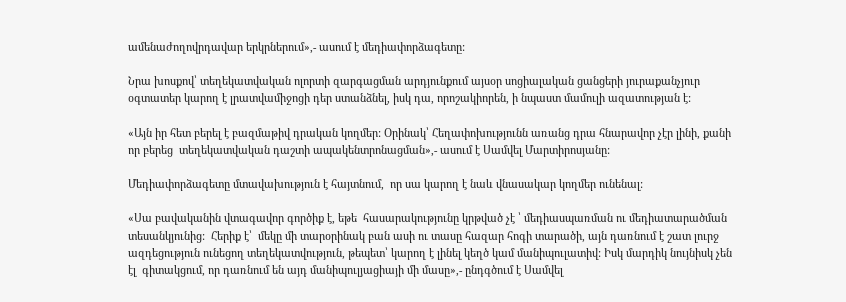ամենաժողովրդավար երկրներում»,- ասում է մեդիափորձագետը:

Նրա խոսքով՝ տեղեկատվական ոլորտի զարգացման արդյունքում այսօր սոցիալական ցանցերի յուրաքանչյուր օգտատեր կարող է լրատվամիջոցի դեր ստանձնել, իսկ դա, որոշակիորեն, ի նպաստ մամուլի ազատության է:

«Այն իր հետ բերել է բազմաթիվ դրական կողմեր: Օրինակ՝ Հեղափոխությունն առանց դրա հնարավոր չէր լինի, քանի որ բերեց  տեղեկատվական դաշտի ապակենտրոնացման»,- ասում է Սամվել Մարտիրոսյանը:

Մեդիափորձագետը մտավախություն է հայտնում,  որ սա կարող է նաև վնասակար կողմեր ունենալ:

«Սա բավականին վտագավոր գործիք է, եթե  հասարակությունը կրթված չէ ՝ մեդիասպառման ու մեդիատարածման տեսանկյունից:  Հերիք է՝  մեկը մի տարօրինակ բան ասի ու տասը հազար հոգի տարածի, այն դառնում է շատ լուրջ ազդեցություն ունեցող տեղեկատվություն, թեպետ՝ կարող է լինել կեղծ կամ մանիպուլատիվ: Իսկ մարդիկ նույնիսկ չեն էլ  գիտակցում, որ դառնում են այդ մանիպուլյացիայի մի մասը»,- ընդգծում է Սամվել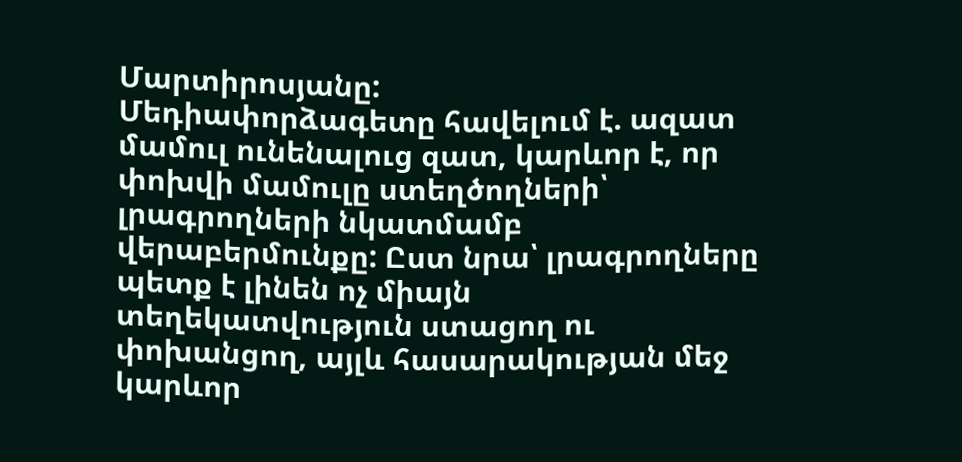Մարտիրոսյանը:
Մեդիափորձագետը հավելում է. ազատ մամուլ ունենալուց զատ, կարևոր է, որ փոխվի մամուլը ստեղծողների՝ լրագրողների նկատմամբ վերաբերմունքը: Ըստ նրա՝ լրագրողները պետք է լինեն ոչ միայն տեղեկատվություն ստացող ու փոխանցող, այլև հասարակության մեջ կարևոր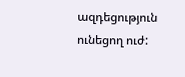ազդեցություն ունեցող ուժ: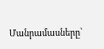Մանրամասները՝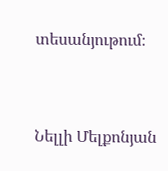տեսանյութում։



Նելլի Մելքոնյան